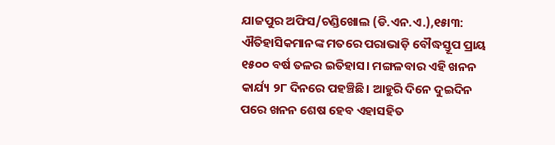ଯାଜପୁର ଅଫିସ/ଚଣ୍ଡିଖୋଲ (ଡି.ଏନ.ଏ.),୧୫ା୩: ଐତିହାସିକମାନଙ୍କ ମତରେ ପରାଭାଡ଼ି ବୌଦ୍ଧସ୍ତୂପ ପ୍ରାୟ ୧୫୦୦ ବର୍ଷ ତଳର ଇତିହାସ। ମଙ୍ଗଳବାର ଏହି ଖନନ କାର୍ଯ୍ୟ ୨୮ ଦିନରେ ପହଞ୍ଚିଛି। ଆହୁରି ଦିନେ ଦୁଇଦିନ ପରେ ଖନନ ଶେଷ ହେବ ଏହାସହିତ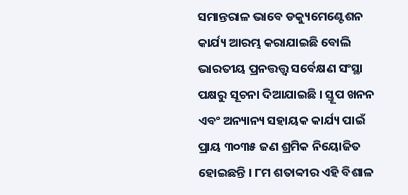ସମାନ୍ତରାଳ ଭାବେ ଡକ୍ୟୁମେଣ୍ଟେଶନ କାର୍ଯ୍ୟ ଆରମ୍ଭ କରାଯାଇଛି ବୋଲି ଭାରତୀୟ ପ୍ରନତ୍ତତ୍ତ୍ବ ସର୍ବେକ୍ଷଣ ସଂସ୍ଥା ପକ୍ଷରୁ ସୂଚନା ଦିଆଯାଇଛି । ସ୍ତୂପ ଖନନ ଏବଂ ଅନ୍ୟାନ୍ୟ ସହାୟକ କାର୍ଯ୍ୟ ପାଇଁ ପ୍ରାୟ ୩୦୩୫ ଜଣ ଶ୍ରମିକ ନିୟୋଜିତ ହୋଇଛନ୍ତି । ୮ମ ଶତାବ୍ବୀର ଏହି ବିଶାଳ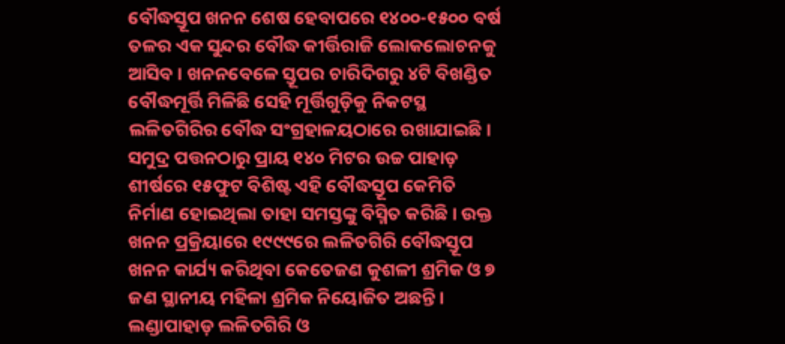ବୌଦ୍ଧସ୍ତୂପ ଖନନ ଶେଷ ହେବାପରେ ୧୪୦୦-୧୫୦୦ ବର୍ଷ ତଳର ଏକ ସୁନ୍ଦର ବୌଦ୍ଧ କୀର୍ତ୍ତିରାଜି ଲୋକଲୋଚନକୁ ଆସିବ । ଖନନବେଳେ ସ୍ତୂପର ଚାରିଦିଗରୁ ୪ଟି ବିଖଣ୍ଡିତ ବୌଦ୍ଧମୂର୍ତ୍ତି ମିଳିଛି ସେହି ମୂର୍ତ୍ତିଗୁଡ଼ିକୁ ନିକଟସ୍ଥ ଲଳିତଗିରିର ବୌଦ୍ଧ ସଂଗ୍ରହାଳୟଠାରେ ରଖାଯାଇଛି। ସମୁଦ୍ର ପତ୍ତନଠାରୁ ପ୍ରାୟ ୧୪୦ ମିଟର ଉଚ୍ଚ ପାହାଡ଼ ଶୀର୍ଷରେ ୧୫ଫୁଟ ବିଶିଷ୍ଟ ଏହି ବୌଦ୍ଧସ୍ତୂପ କେମିତି ନିର୍ମାଣ ହୋଇଥିଲା ତାହା ସମସ୍ତଙ୍କୁ ବିସ୍ମିତ କରିଛି। ଉକ୍ତ ଖନନ ପ୍ରକ୍ରିୟାରେ ୧୯୯୯ରେ ଲଳିତଗିରି ବୌଦ୍ଧସ୍ତୂପ ଖନନ କାର୍ଯ୍ୟ କରିଥିବା କେତେଜଣ କୁଶଳୀ ଶ୍ରମିକ ଓ ୭ ଜଣ ସ୍ଥାନୀୟ ମହିଳା ଶ୍ରମିକ ନିୟୋଜିତ ଅଛନ୍ତି। ଲଣ୍ଡାପାହାଡ଼ ଲଳିତଗିରି ଓ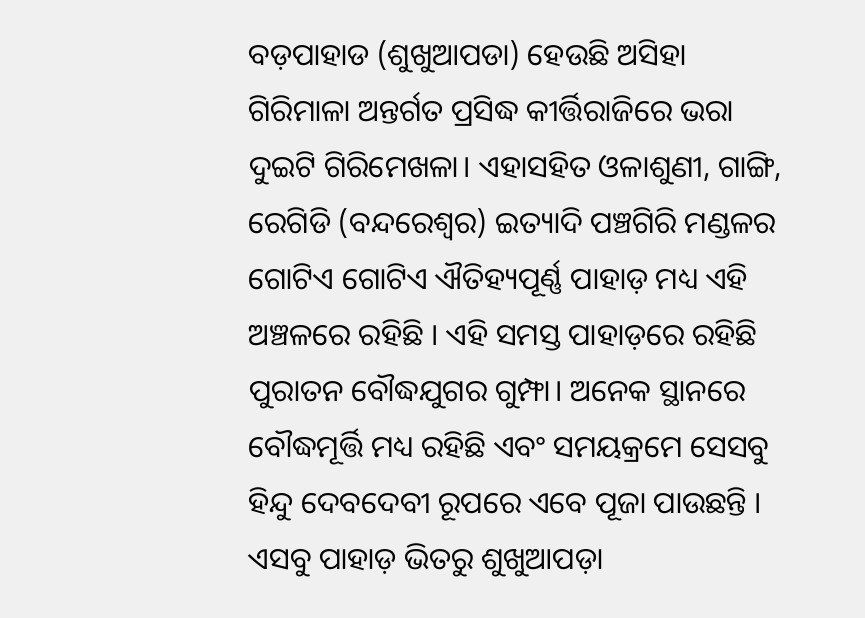ବଡ଼ପାହାଡ (ଶୁଖୁଆପଡା) ହେଉଛି ଅସିହା ଗିରିମାଳା ଅନ୍ତର୍ଗତ ପ୍ରସିଦ୍ଧ କୀର୍ତ୍ତିରାଜିରେ ଭରା ଦୁଇଟି ଗିରିମେଖଳା। ଏହାସହିତ ଓଳାଶୁଣୀ, ଗାଙ୍ଗି, ରେଗିଡି (ବନ୍ଦରେଶ୍ୱର) ଇତ୍ୟାଦି ପଞ୍ଚଗିରି ମଣ୍ଡଳର ଗୋଟିଏ ଗୋଟିଏ ଐତିହ୍ୟପୂର୍ଣ୍ଣ ପାହାଡ଼ ମଧ୍ୟ ଏହି ଅଞ୍ଚଳରେ ରହିଛି । ଏହି ସମସ୍ତ ପାହାଡ଼ରେ ରହିଛି ପୁରାତନ ବୌଦ୍ଧଯୁଗର ଗୁମ୍ଫା। ଅନେକ ସ୍ଥାନରେ ବୌଦ୍ଧମୂର୍ତ୍ତି ମଧ୍ୟ ରହିଛି ଏବଂ ସମୟକ୍ରମେ ସେସବୁ ହିନ୍ଦୁ ଦେବଦେବୀ ରୂପରେ ଏବେ ପୂଜା ପାଉଛନ୍ତି । ଏସବୁ ପାହାଡ଼ ଭିତରୁ ଶୁଖୁଆପଡ଼ା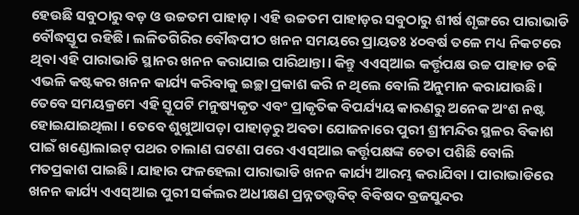ହେଉଛି ସବୁଠାରୁ ବଡ଼ ଓ ଉଚ୍ଚତମ ପାହାଡ଼। ଏହି ଉଚ୍ଚତମ ପାହାଡ଼ର ସବୁଠାରୁ ଶୀର୍ଷ ଶୃଙ୍ଗରେ ପାରାଭାଡି ବୌଦ୍ଧସ୍ତୂପ ରହିଛି। ଲଳିତଗିରିର ବୌଦ୍ଧପୀଠ ଖନନ ସମୟରେ ପ୍ରାୟତଃ ୪୦ବର୍ଷ ତଳେ ମଧ୍ୟ ନିକଟରେ ଥିବା ଏହି ପାରାଭାଡି ସ୍ଥାନର ଖନନ କରାଯାଇ ପାରିଥାନ୍ତା। କିନ୍ତୁ ଏଏସ୍ଆଇ କର୍ତ୍ତୃପକ୍ଷ ଉଚ୍ଚ ପାହାଡ ଚଢି ଏଭଳି କଷ୍ଟକର ଖନନ କାର୍ଯ୍ୟ କରିବାକୁ ଇଚ୍ଛା ପ୍ରକାଶ କରି ନ ଥିଲେ ବୋଲି ଅନୁମାନ କରାଯାଉଛି। ତେବେ ସମୟକ୍ରମେ ଏହି ସ୍ତୂପଟି ମନୁଷ୍ୟକୃତ ଏବଂ ପ୍ରାକୃତିକ ବିପର୍ଯ୍ୟୟ କାରଣରୁ ଅନେକ ଅଂଶ ନଷ୍ଟ ହୋଇଯାଇଥିଲା । ତେବେ ଶୁଖୁଆପଡ଼ା ପାହାଡ଼ରୁ ଅବଡା ଯୋଜନାରେ ପୁରୀ ଶ୍ରୀମନ୍ଦିର ସ୍ଥଳର ବିକାଶ ପାଇଁ ଖଣ୍ଡୋଲାଇଟ୍ ପଥର ଚାଲାଣ ଘଟଣା ପରେ ଏଏସ୍ଆଇ କର୍ତ୍ତୃପକ୍ଷଙ୍କ ଚେତା ପଶିଛି ବୋଲି ମତପ୍ରକାଶ ପାଇଛି। ଯାହାର ଫଳହେଲା ପାରାଭାଡି ଖନନ କାର୍ଯ୍ୟ ଆରମ୍ଭ କରାଯିବା । ପାରାଭାଡିରେ ଖନନ କାର୍ଯ୍ୟ ଏଏସ୍ଆଇ ପୁରୀ ସର୍କଲର ଅଧୀକ୍ଷଣ ପ୍ରନ୍ନତତ୍ତ୍ବବିତ୍ ବିବିଷଦ ବ୍ରଜସୁନ୍ଦର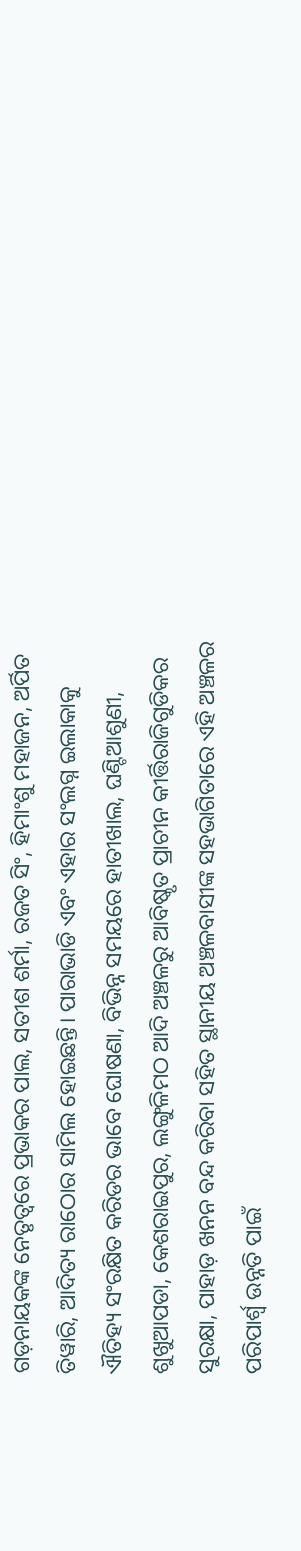ଗଡ଼ନାୟକଙ୍କ ନେତୃତ୍ୱରେ ପ୍ରଭାକର ପାଲ, ସତୀଶ ଶର୍ମା, ରଜତ ସିଂ, ହିମାଂଶୁ ମହାଜନ, ଅର୍ପିତ ତିୱାରି, ଆଦିତ୍ୟ ରାଠୋର ସାମିଲ ହୋଇଛନ୍ତି। ପାରାଭାଡି ଏବଂ ଏହାର ସଂଲଗ୍ନ ଇଲାକାକୁ ଐତିହ୍ୟ ସଂରକ୍ଷିତ କରିଡର ଭାବେ ଘୋଷଣା, ବିଭିନ୍ନ ସମୟରେ ହାତୀଖାଲ, ଘଣ୍ଟିଆଶୁଣୀ, ଶୁଖୁଆପଡା, କେଶରାଇପୁର, ଲଙ୍ଗୁଳିମଠ ଆଦି ଅଞ୍ଚଳରୁ ଆବିଷ୍କୃତ ପ୍ରାଚୀନ କୀର୍ତ୍ତିରାଜିଗୁଡିକର ସୁରକ୍ଷା, ପାହାଡ଼ ଖନନ ବନ୍ଦ କରିବା ସହିତ ସ୍ଥାନୀୟ ଅଞ୍ଚଳବାସୀଙ୍କ ସହଭାଗିତାରେ ଏହି ଅଞ୍ଚଳର ପରିପାର୍ଶ୍ୱ ଉନ୍ନତି ପାଇଁ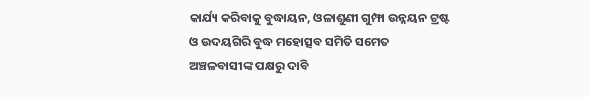କାର୍ଯ୍ୟ କରିବାକୁ ବୁଦ୍ଧାୟନ, ଓଳାଶୁଣୀ ଗୁମ୍ଫା ଉନ୍ନୟନ ଟ୍ରଷ୍ଟ ଓ ଉଦୟଗିରି ବୁଦ୍ଧ ମହୋତ୍ସବ ସମିତି ସମେତ ଅଞ୍ଚଳବାସୀଙ୍କ ପକ୍ଷରୁ ଦାବି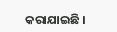କରାଯାଇଛି ।